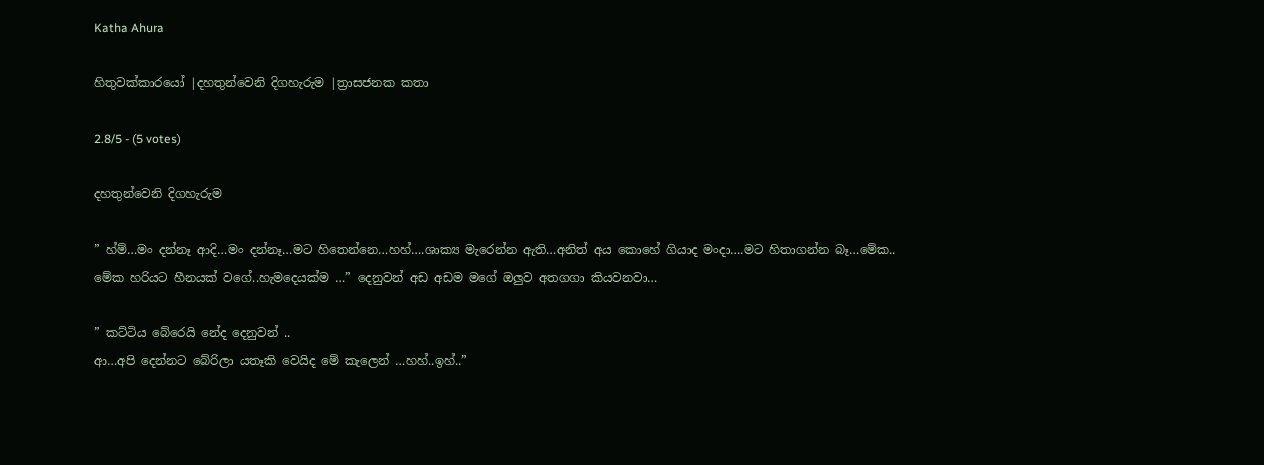Katha Ahura

හිතුවක්කාරයෝ |දහතුන්වෙනි දිගහැරුම |ත්‍රාසජනක කතා

2.8/5 - (5 votes)

දහතුන්වෙනි දිගහැරුම

” හ්ම්…මං දන්නෑ ආදි…මං දන්නෑ…මට හිතෙන්නෙ…හහ්….ශාක්‍ය මැරෙන්න ඇති…අනිත් අය කොහේ ගියාද මංදා….මට හිතාගන්න බෑ…මේක..
මේක හරියට හීනයක් වගේ..හැමදෙයක්ම …” දෙනුවන් අඩ අඩම මගේ ඔලුව අතගගා කියවනවා…

” කට්ටිය බේරෙයි නේද දෙනුවන් ..
ආ…අපි දෙන්නට බේරිලා යතෑකි වෙයිද මේ කැලෙන් …හහ්..ඉහ්..”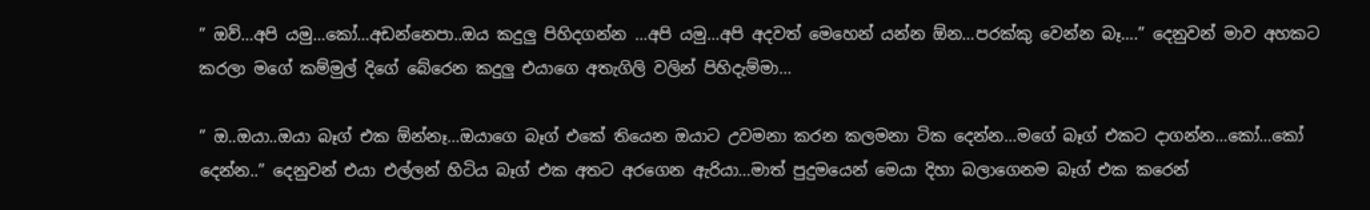” ඔව්…අපි යමු…කෝ…අඩන්නෙපා..ඔය කදුලු පිහිදගන්න …අපි යමු…අපි අදවත් මෙහෙන් යන්න ඕන…පරක්කු වෙන්න බෑ….” දෙනුවන් මාව අහකට කරලා මගේ කම්මුල් දිගේ බේරෙන කදුලු එයාගෙ අතැගිලි වලින් පිහිදැම්මා…

” ඔ..ඔයා..ඔයා බෑග් එක ඕන්නෑ…ඔයාගෙ බෑග් එකේ තියෙන ඔයාට උවමනා කරන කලමනා ටික දෙන්න…මගේ බෑග් එකට දාගන්න…කෝ…කෝ දෙන්න..” දෙනුවන් එයා එල්ලන් හිටිය බෑග් එක අතට අරගෙන ඇරියා…මාත් පුදුමයෙන් මෙයා දිහා බලාගෙනම බෑග් එක කරෙන්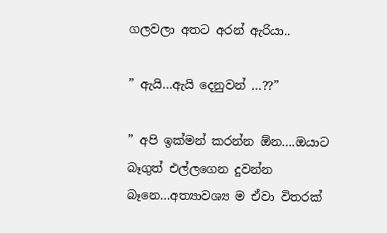ගලවලා අතට අරන් ඇරියා..

” ඇයි…ඇයි දෙනුවන් …??”

” අපි ඉක්මන් කරන්න ඕන….ඔයාට බෑගුත් එල්ලගෙන දුවන්න බෑනෙ…අත්‍යාවශ්‍ය ම ඒවා විතරක්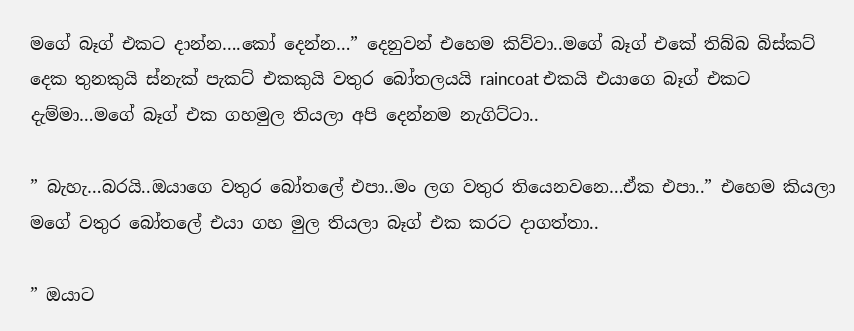මගේ බෑග් එකට දාන්න….කෝ දෙන්න…” දෙනුවන් එහෙම කිව්වා..මගේ බෑග් එකේ තිබ්බ බිස්කට් දෙක තුනකුයි ස්නැක් පැකට් එකකුයි වතුර බෝතලයයි raincoat එකයි එයාගෙ බෑග් එකට දැම්මා…මගේ බෑග් එක ගහමුල තියලා අපි දෙන්නම නැගිට්ටා..

” බැහැ…බරයි..ඔයාගෙ වතුර බෝතලේ එපා..මං ලග වතුර තියෙනවනෙ…ඒක එපා..” එහෙම කියලා මගේ වතුර බෝතලේ එයා ගහ මුල තියලා බෑග් එක කරට දාගත්තා..

” ඔයාට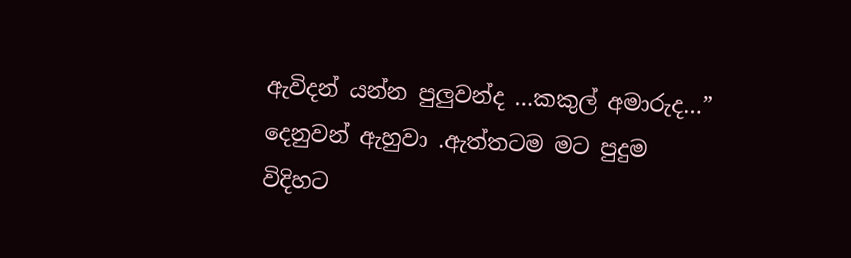ඇවිදන් යන්න පුලුවන්ද …කකුල් අමාරුද…” දෙනුවන් ඇහුවා .ඇත්තටම මට පුදුම විදිහට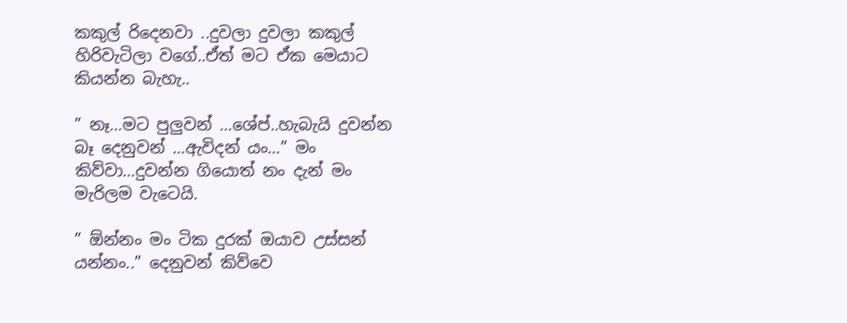කකුල් රිදෙනවා ..දුවලා දුවලා කකුල් හිරිවැටිලා වගේ..ඒත් මට ඒක මෙයාට කියන්න බැහැ..

” නෑ…මට පුලුවන් …ශේප්..හැබැයි දුවන්න බෑ දෙනුවන් …ඇවිදන් යං…” මං කිව්වා…දුවන්න ගියොත් නං දැන් මං මැරිලම වැටෙයි.

” ඕන්නං මං ටික දුරක් ඔයාව උස්සන් යන්නං..” දෙනුවන් කිව්වෙ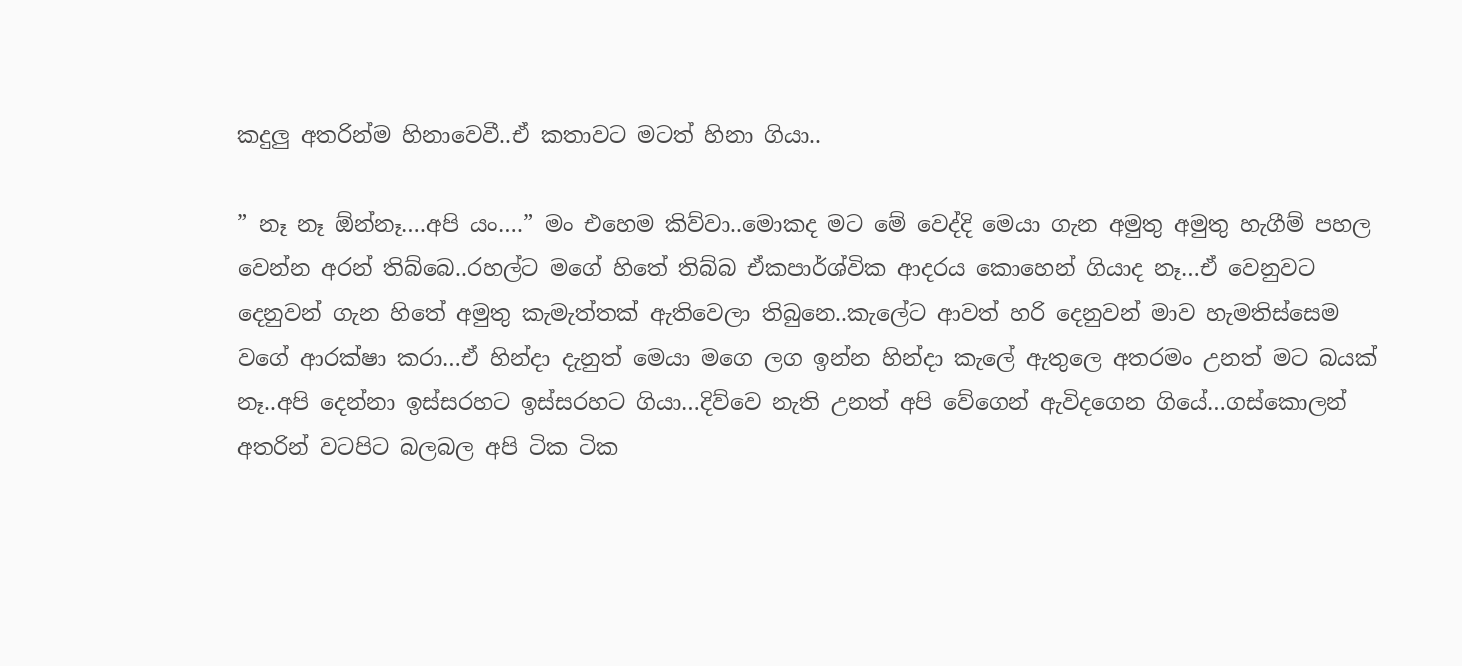කදුලු අතරින්ම හිනාවෙවී..ඒ කතාවට මටත් හිනා ගියා..

” නෑ නෑ ඕන්නෑ….අපි යං….” මං එහෙම කිව්වා..මොකද මට මේ වෙද්දි මෙයා ගැන අමුතු අමුතු හැගීම් පහල වෙන්න අරන් තිබ්බෙ..රහල්ට මගේ හිතේ තිබ්බ ඒකපාර්ශ්වික ආදරය කොහෙන් ගියාද නෑ…ඒ වෙනුවට දෙනුවන් ගැන හිතේ අමුතු කැමැත්තක් ඇතිවෙලා තිබුනෙ..කැලේට ආවත් හරි දෙනුවන් මාව හැමතිස්සෙම වගේ ආරක්ෂා කරා…ඒ හින්දා දැනුත් මෙයා මගෙ ලග ඉන්න හින්දා කැලේ ඇතුලෙ අතරමං උනත් මට බයක් නෑ..අපි දෙන්නා ඉස්සරහට ඉස්සරහට ගියා…දිව්වෙ නැති උනත් අපි වේගෙන් ඇවිදගෙන ගියේ…ගස්කොලන් අතරින් වටපිට බලබල අපි ටික ටික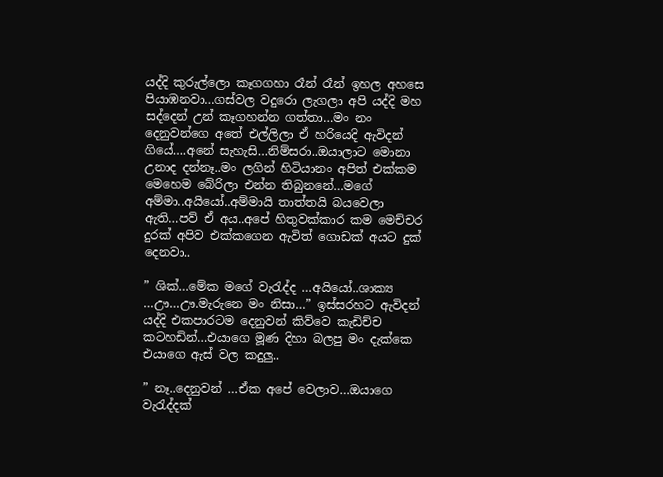යද්දි කුරුල්ලො කෑගගහා රෑන් රෑන් ඉහල අහසෙ පියාඹනවා…ගස්වල වදුරො ලැගලා අපි යද්දි මහ සද්දෙන් උන් කෑගහන්න ගත්තා…මං නං දෙනුවන්ගෙ අතේ එල්ලිලා ඒ හරියෙදි ඇවිදන් ගියේ….අනේ සැහැසි…නිම්සරා..ඔයාලාට මොනා උනාද දන්නෑ..මං ලගින් හිටියානං අපිත් එක්කම මෙහෙම බේරිලා එන්න තිබුනනේ…මගේ අම්මා..අයියෝ..අම්මායි තාත්තයි බයවෙලා ඇති…පව් ඒ අය..අපේ හිතුවක්කාර කම මෙච්චර දුරක් අපිව එක්කගෙන ඇවිත් ගොඩක් අයට දුක් දෙනවා..

” ශික්…මේක මගේ වැරැද්ද …අයියෝ..ශාක්‍ය …ඌ…ඌ.මැරුනෙ මං නිසා…” ඉස්සරහට ඇවිදන් යද්දි එකපාරටම දෙනුවන් කිව්වෙ කැඩිච්ච කටහඩින්…එයාගෙ මූණ දිහා බලපු මං දැක්කෙ එයාගෙ ඇස් වල කදුලු..

” නෑ..දෙනුවන් …ඒක අපේ වෙලාව…ඔයාගෙ වැරැද්දක්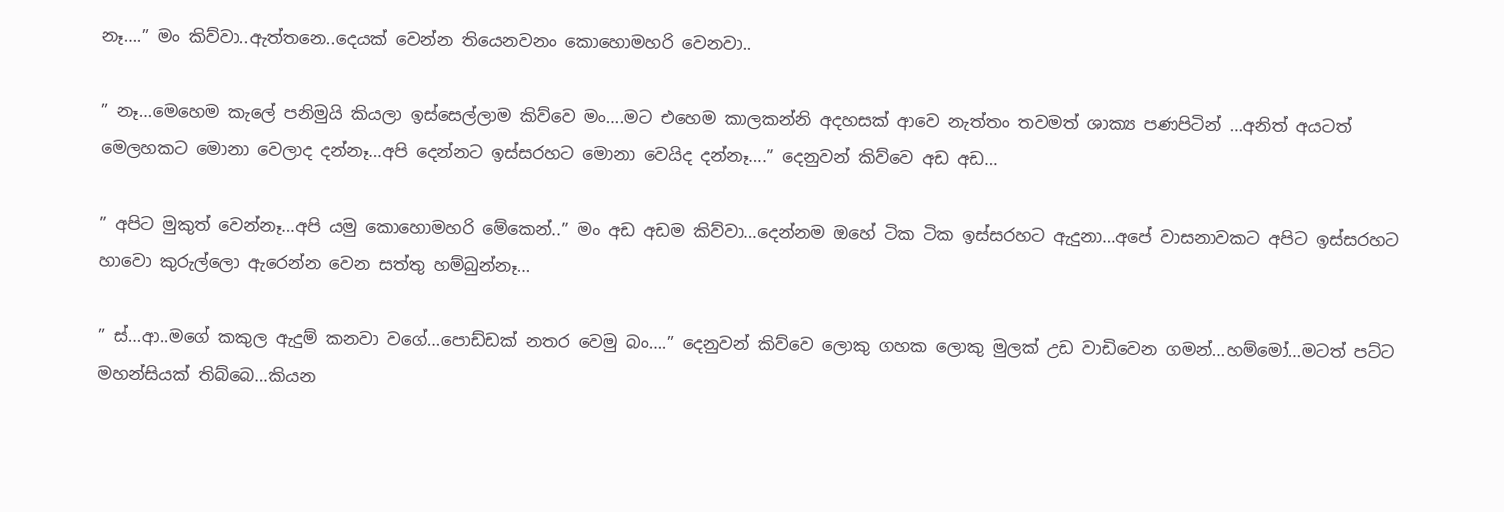නෑ….” මං කිව්වා..ඇත්තනෙ..දෙයක් වෙන්න තියෙනවනං කොහොමහරි වෙනවා..

” නෑ…මෙහෙම කැලේ පනිමුයි කියලා ඉස්සෙල්ලාම කිව්වෙ මං….මට එහෙම කාලකන්නි අදහසක් ආවෙ නැත්තං තවමත් ශාක්‍ය පණපිටින් …අනිත් අයටත් මෙලහකට මොනා වෙලාද දන්නෑ…අපි දෙන්නට ඉස්සරහට මොනා වෙයිද දන්නෑ….” දෙනුවන් කිව්වෙ අඩ අඩ…

” අපිට මුකුත් වෙන්නෑ…අපි යමු කොහොමහරි මේකෙන්..” මං අඩ අඩම කිව්වා…දෙන්නම ඔහේ ටික ටික ඉස්සරහට ඇදුනා…අපේ වාසනාවකට අපිට ඉස්සරහට හාවො කුරුල්ලො ඇරෙන්න වෙන සත්තු හම්බුන්නෑ…

” ස්…ආ..මගේ කකුල ඇදුම් කනවා වගේ…පොඩ්ඩක් නතර වෙමු බං….” දෙනුවන් කිව්වෙ ලොකු ගහක ලොකු මුලක් උඩ වාඩිවෙන ගමන්…හම්මෝ…මටත් පට්ට මහන්සියක් තිබ්බෙ…කියන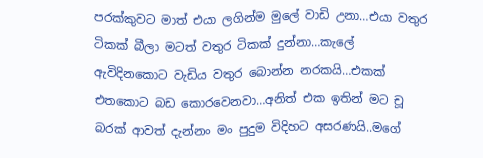පරක්කුවට මාත් එයා ලගින්ම මුලේ වාඩි උනා…එයා වතුර ටිකක් බීලා මටත් වතුර ටිකක් දුන්නා…කැලේ ඇවිදිනකොට වැඩිය වතුර බොන්න නරකයි…එකක් එතකොට බඩ කොරවෙනවා…අනිත් එක ඉතින් මට චූ බරක් ආවත් දැන්නං මං පුදුම විදිහට අසරණයි..මගේ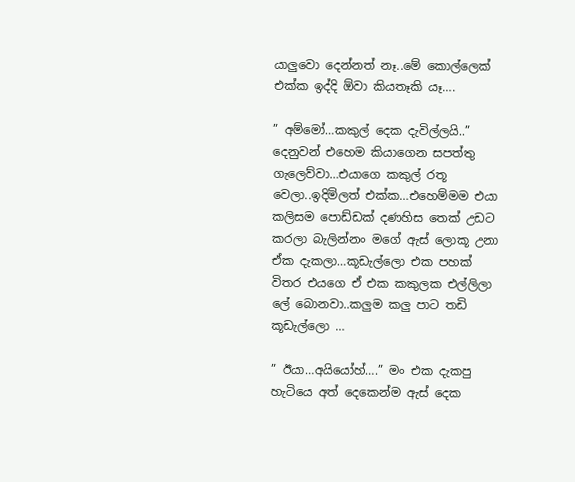යාලුවො දෙන්නත් නෑ..මේ කොල්ලෙක් එක්ක ඉද්දි ඕවා කියතෑකි යෑ….

” අම්මෝ…කකුල් දෙක දැවිල්ලයි..” දෙනුවන් එහෙම කියාගෙන සපත්තු ගැලෙව්වා…එයාගෙ කකුල් රතූ වෙලා..ඉදිමිලත් එක්ක…එහෙම්මම එයා කලිසම පොඩ්ඩක් දණහිස තෙක් උඩට කරලා බැලින්නං මගේ ඇස් ලොකූ උනා ඒක දැකලා…කූඩැල්ලො එක පහක් විතර එයගෙ ඒ එක කකුලක එල්ලිලා ලේ බොනවා..කලුම කලු පාට තඩි කූඩැල්ලො …

” ඊයා…අයියෝහ්….” මං එක දැකපු හැටියෙ අත් දෙකෙන්ම ඇස් දෙක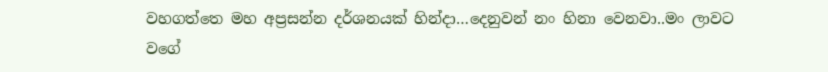වහගත්තෙ මහ අප්‍රසන්න දර්ශනයක් හින්දා…දෙනුවන් නං හිනා වෙනවා..මං ලාවට වගේ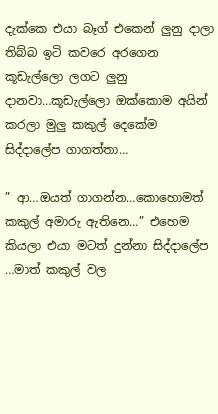දැක්කෙ එයා බෑග් එකෙන් ලුනු දාලා තිබ්බ ඉටි කවරෙ අරගෙන කූඩැල්ලො ලගට ලුනු දානවා…කූඩැල්ලො ඔක්කොම අයින් කරලා මුලු කකුල් දෙකේම සිද්දාලේප ගාගත්තා…

” ආ…ඔයත් ගාගන්න…කොහොමත් කකුල් අමාරු ඇතිනෙ…” එහෙම කියලා එයා මටත් දුන්නා සිද්දාලේප …මාත් කකුල් වල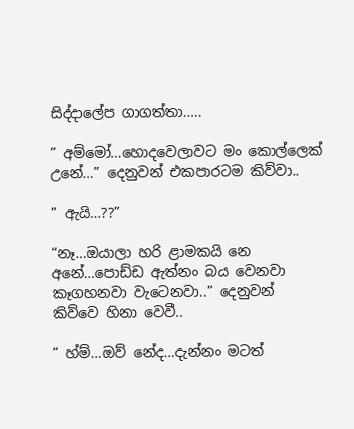සිද්දාලේප ගාගත්තා…..

” අම්මෝ…හොදවෙලාවට මං කොල්ලෙක් උනේ…” දෙනුවන් එකපාරටම කිව්වා..

” ඇයි…??”

“නෑ…ඔයාලා හරි ළාමකයි නෙ අනේ…පොඩ්ඩ ඇත්නං බය වෙනවා කෑගහනවා වැටෙනවා..” දෙනුවන් කිව්වෙ හිනා වෙවී..

” හ්ම්…ඔව් නේද…දැන්නං මටත්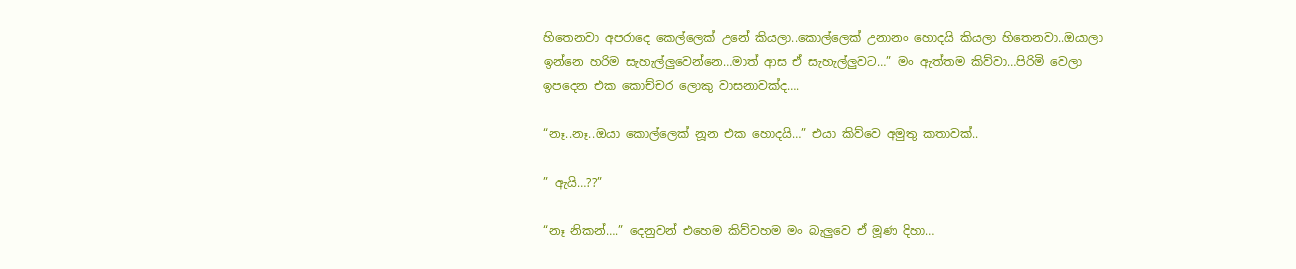හිතෙනවා අපරාදෙ කෙල්ලෙක් උනේ කියලා..කොල්ලෙක් උනානං හොදයි කියලා හිතෙනවා..ඔයාලා ඉන්නෙ හරිම සැහැල්ලුවෙන්නෙ…මාත් ආස ඒ සැහැල්ලුවට…” මං ඇත්තම කිව්වා…පිරිමි වෙලා ඉපදෙන එක කොච්චර ලොකු වාසනාවක්ද….

“නෑ..නෑ..ඔයා කොල්ලෙක් නූන එක හොදයි…” එයා කිව්වෙ අමුතු කතාවක්..

” ඇයි…??”

“නෑ නිකන්….” දෙනුවන් එහෙම කිව්වහම මං බැලුවෙ ඒ මූණ දිහා…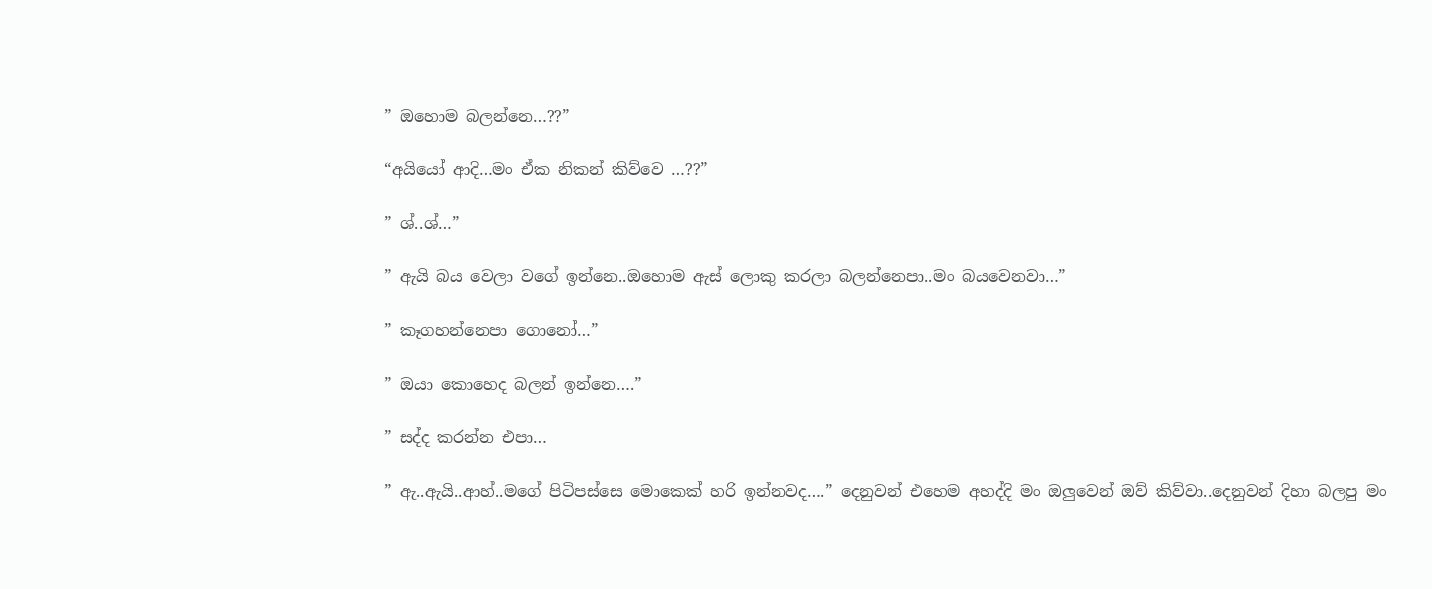” ඔහොම බලන්නෙ…??”

“අයියෝ ආදි…මං ඒක නිකන් කිව්වෙ …??”

” ශ්..ශ්…”

” ඇයි බය වෙලා වගේ ඉන්නෙ..ඔහොම ඇස් ලොකු කරලා බලන්නෙපා..මං බයවෙනවා…”

” කෑගහන්නෙපා ගොනෝ…”

” ඔයා කොහෙද බලන් ඉන්නෙ….”

” සද්ද කරන්න එපා…

” ඇ..ඇයි..ආහ්..මගේ පිටිපස්සෙ මොකෙක් හරි ඉන්නවද….” දෙනුවන් එහෙම අහද්දි මං ඔලුවෙන් ඔව් කිව්වා..දෙනුවන් දිහා බලපු මං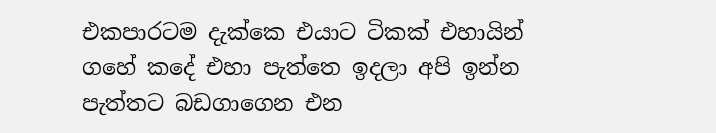එකපාරටම දැක්කෙ එයාට ටිකක් එහායින් ගහේ කදේ එහා පැත්තෙ ඉදලා අපි ඉන්න පැත්තට බඩගාගෙන එන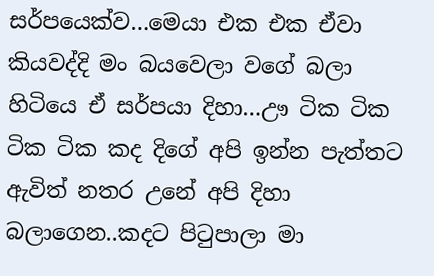සර්පයෙක්ව…මෙයා එක එක ඒවා කියවද්දි මං බයවෙලා වගේ බලා හිටියෙ ඒ සර්පයා දිහා…ඌ ටික ටික ටික ටික කද දිගේ අපි ඉන්න පැත්තට ඇවිත් නතර උනේ අපි දිහා බලාගෙන..කදට පිටුපාලා මා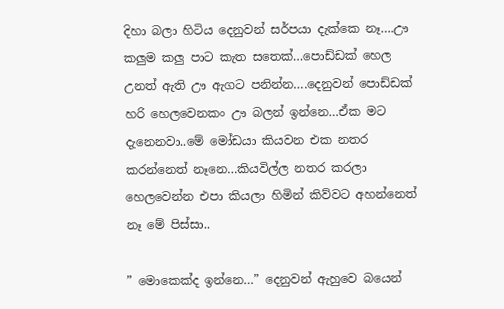දිහා බලා හිටිය දෙනුවන් සර්පයා දැක්කෙ නෑ….ඌ කලුම කලු පාට කැත සතෙක්…පොඩ්ඩක් හෙල උනත් ඇති ඌ ඇගට පනින්න….දෙනුවන් පොඩ්ඩක් හරි හෙලවෙනකං ඌ බලන් ඉන්නෙ…ඒක මට දැනෙනවා..මේ මෝඩයා කියවන එක නතර කරන්නෙත් නෑනෙ…කියවිල්ල නතර කරලා හෙලවෙන්න එපා කියලා හිමින් කිව්වට අහන්නෙත් නෑ මේ පිස්සා..

” මොකෙක්ද ඉන්නෙ…” දෙනුවන් ඇහුවෙ බයෙන්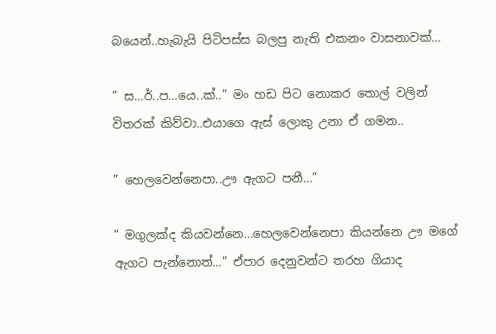බයෙන්..හැබැයි පිටිපස්ස බලපු නැති එකනං වාසනාවක්…

” ස…ර්..ප…යෙ..ක්..” මං හඩ පිට නොකර තොල් වලින් විතරක් කිව්වා..එයාගෙ ඇස් ලොකු උනා ඒ ගමන..

” හෙලවෙන්නෙපා..ඌ ඇගට පනී…”

” මගුලක්ද කියවන්නෙ…හෙලවෙන්නෙපා කියන්නෙ ඌ මගේ ඇගට පැන්නොත්…” ඒපාර දෙනුවන්ට තරහ ගියාද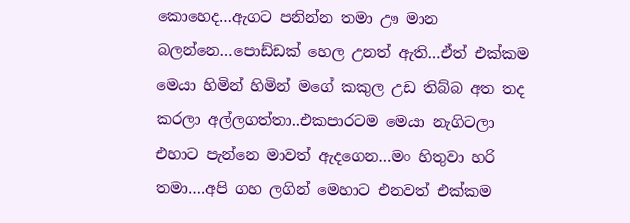කොහෙද…ඇගට පනින්න තමා ඌ මාන බලන්නෙ…පොඩ්ඩක් හෙල උනත් ඇති…ඒත් එක්කම මෙයා හිමින් හිමින් මගේ කකුල උඩ තිබ්බ අත තද කරලා අල්ලගත්තා..එකපාරටම මෙයා නැගිටලා එහාට පැන්නෙ මාවත් ඇදගෙන…මං හිතුවා හරි තමා….අපි ගහ ලගින් මෙහාට එනවත් එක්කම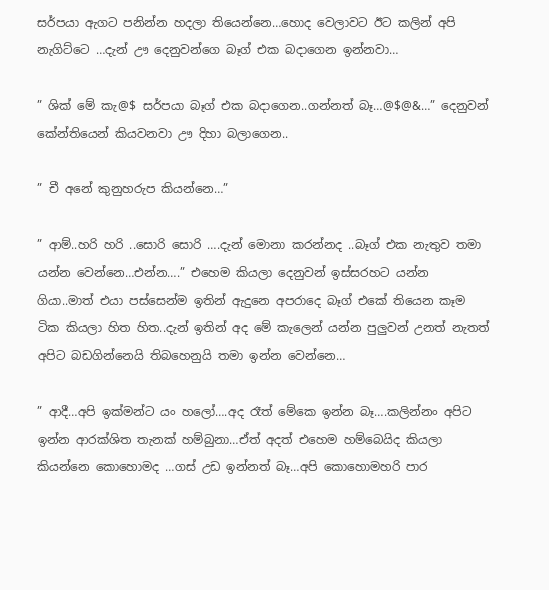සර්පයා ඇගට පනින්න හදලා තියෙන්නෙ…හොද වෙලාවට ඊට කලින් අපි නැගිට්ටෙ …දැන් ඌ දෙනුවන්ගෙ බෑග් එක බදාගෙන ඉන්නවා…

” ශික් මේ කැ@$ සර්පයා බෑග් එක බදාගෙන..ගන්නත් බෑ…@$@&…” දෙනුවන් කේන්තියෙන් කියවනවා ඌ දිහා බලාගෙන..

” චී අනේ කුනුහරුප කියන්නෙ…”

” ආම්..හරි හරි ..සොරි සොරි ….දැන් මොනා කරන්නද ..බෑග් එක නැතුව තමා යන්න වෙන්නෙ…එන්න….” එහෙම කියලා දෙනුවන් ඉස්සරහට යන්න ගියා..මාත් එයා පස්සෙන්ම ඉතින් ඇදුනෙ අපරාදෙ බෑග් එකේ තියෙන කෑම ටික කියලා හිත හිත..දැන් ඉතින් අද මේ කැලෙන් යන්න පුලුවන් උනත් නැතත් අපිට බඩගින්නෙයි තිබහෙනුයි තමා ඉන්න වෙන්නෙ…

” ආදී…අපි ඉක්මන්ට යං හලෝ….අද රෑත් මේකෙ ඉන්න බෑ….කලින්නං අපිට ඉන්න ආරක්ශිත තැනක් හම්බුනා…ඒත් අදත් එහෙම හම්බෙයිද කියලා කියන්නෙ කොහොමද …ගස් උඩ ඉන්නත් බෑ…අපි කොහොමහරි පාර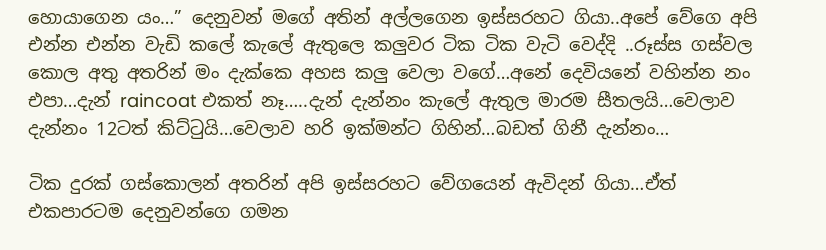හොයාගෙන යං…” දෙනුවන් මගේ අතින් අල්ලගෙන ඉස්සරහට ගියා..අපේ වේගෙ අපි එන්න එන්න වැඩි කලේ කැලේ ඇතුලෙ කලුවර ටික ටික වැටි වෙද්දි ..රූස්ස ගස්වල කොල අතු අතරින් මං දැක්කෙ අහස කලු වෙලා වගේ…අනේ දෙවියනේ වහින්න නං එපා…දැන් raincoat එකත් නෑ…..දැන් දැන්නං කැලේ ඇතුල මාරම සීතලයි…වෙලාව දැන්නං 12ටත් කිට්ටුයි…වෙලාව හරි ඉක්මන්ට ගිහින්…බඩත් ගිනී දැන්නං…

ටික දුරක් ගස්කොලන් අතරින් අපි ඉස්සරහට වේගයෙන් ඇවිදන් ගියා…ඒත් එකපාරටම දෙනුවන්ගෙ ගමන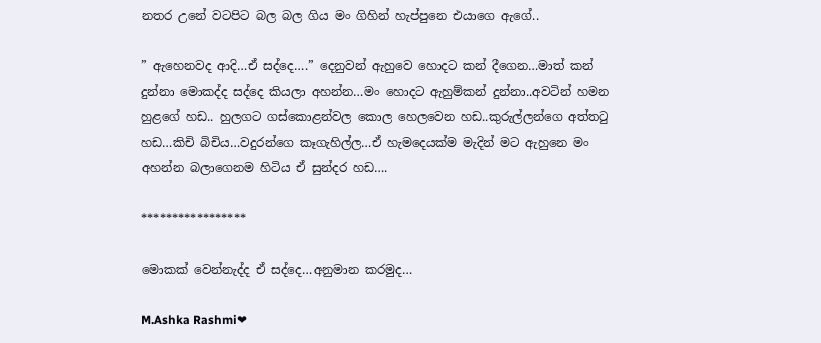නතර උනේ වටපිට බල බල ගිය මං ගිහින් හැප්පුනෙ එයාගෙ ඇගේ..

” ඇහෙනවද ආදි…ඒ සද්දෙ….” දෙනුවන් ඇහුවෙ හොදට කන් දීගෙන…මාත් කන් දුන්නා මොකද්ද සද්දෙ කියලා අහන්න…මං හොදට ඇහුම්කන් දුන්නා..අවටින් හමන හුළගේ හඩ.. හුලගට ගස්කොළන්වල කොල හෙලවෙන හඩ..කුරුල්ලන්ගෙ අත්තටු හඩ…කිචි බිචිය…වදුරන්ගෙ කෑගැහිල්ල…ඒ හැමදෙයක්ම මැදින් මට ඇහුනෙ මං අහන්න බලාගෙනම හිටිය ඒ සුන්දර හඩ….

*****************

මොකක් වෙන්නැද්ද ඒ සද්දෙ…අනුමාන කරමුද…

M.Ashka Rashmi❤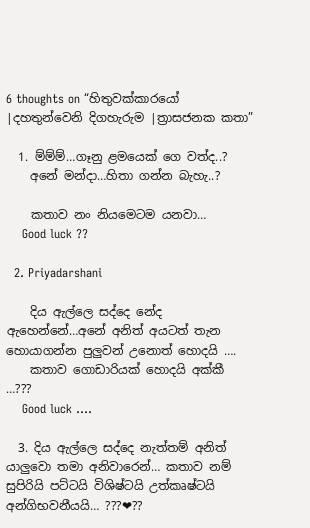6 thoughts on “හිතුවක්කාරයෝ |දහතුන්වෙනි දිගහැරුම |ත්‍රාසජනක කතා”

  1. ම්ම්ම්…ගෑනු ළමයෙක් ගෙ වත්ද..?
    අනේ මන්දා…හිතා ගන්න බැහැ..?

    කතාව නං නියමෙටම යනවා…
    Good luck ??

  2. Priyadarshani

    දිය ඇල්ලෙ සද්දෙ නේද ඇහෙන්නේ…අනේ අනිත් අයටත් තැන හොයාගන්න පුලුවන් උනොත් හොදයි ….
    කතාව ගොඩාරියක් හොදයි අක්කී …???
    Good luck ….

  3. දිය ඇල්ලෙ සද්දෙ නැත්තම් අනිත් යාලුවො තමා අනිවාරෙන්… කතාව නම් සුපිරියි පට්ටයි විශිෂ්ටයි උත්කෘෂ්ටයි අන්ගිභවනීයයි… ???❤??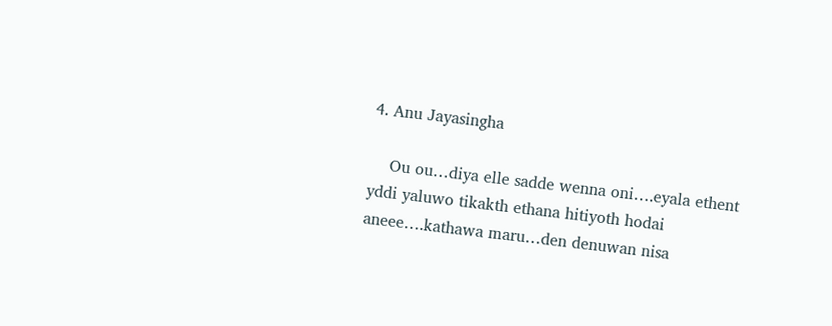4. Anu Jayasingha

    Ou ou…diya elle sadde wenna oni….eyala ethent yddi yaluwo tikakth ethana hitiyoth hodai aneee….kathawa maru…den denuwan nisa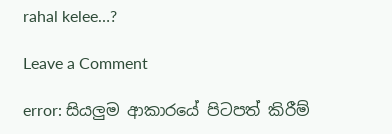rahal kelee…?

Leave a Comment

error: සියලුම ආකාරයේ පිටපත් කිරීම්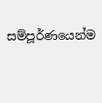සම්පූර්ණයෙන්ම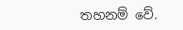තහනම් වේ.